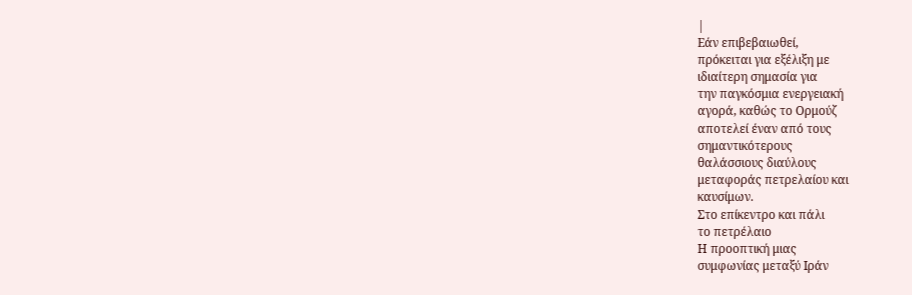|
Εάν επιβεβαιωθεί,
πρόκειται για εξέλιξη με
ιδιαίτερη σημασία για
την παγκόσμια ενεργειακή
αγορά, καθώς το Ορμούζ
αποτελεί έναν από τους
σημαντικότερους
θαλάσσιους διαύλους
μεταφοράς πετρελαίου και
καυσίμων.
Στο επίκεντρο και πάλι
το πετρέλαιο
Η προοπτική μιας
συμφωνίας μεταξύ Ιράν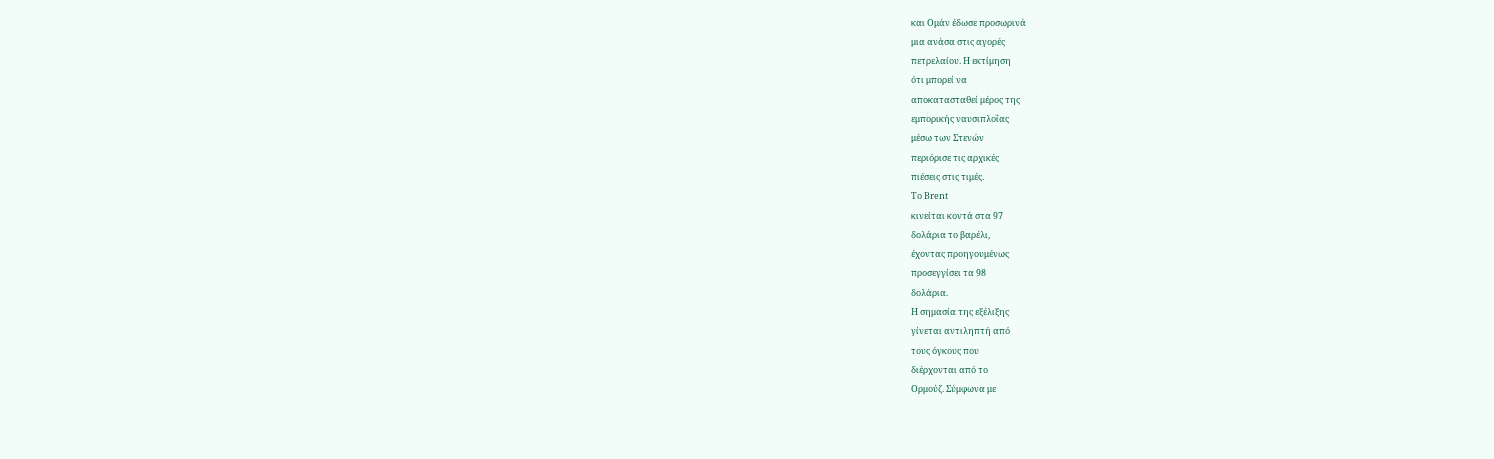και Ομάν έδωσε προσωρινά
μια ανάσα στις αγορές
πετρελαίου. Η εκτίμηση
ότι μπορεί να
αποκατασταθεί μέρος της
εμπορικής ναυσιπλοΐας
μέσω των Στενών
περιόρισε τις αρχικές
πιέσεις στις τιμές.
Το Brent
κινείται κοντά στα 97
δολάρια το βαρέλι,
έχοντας προηγουμένως
προσεγγίσει τα 98
δολάρια.
Η σημασία της εξέλιξης
γίνεται αντιληπτή από
τους όγκους που
διέρχονται από το
Ορμούζ. Σύμφωνα με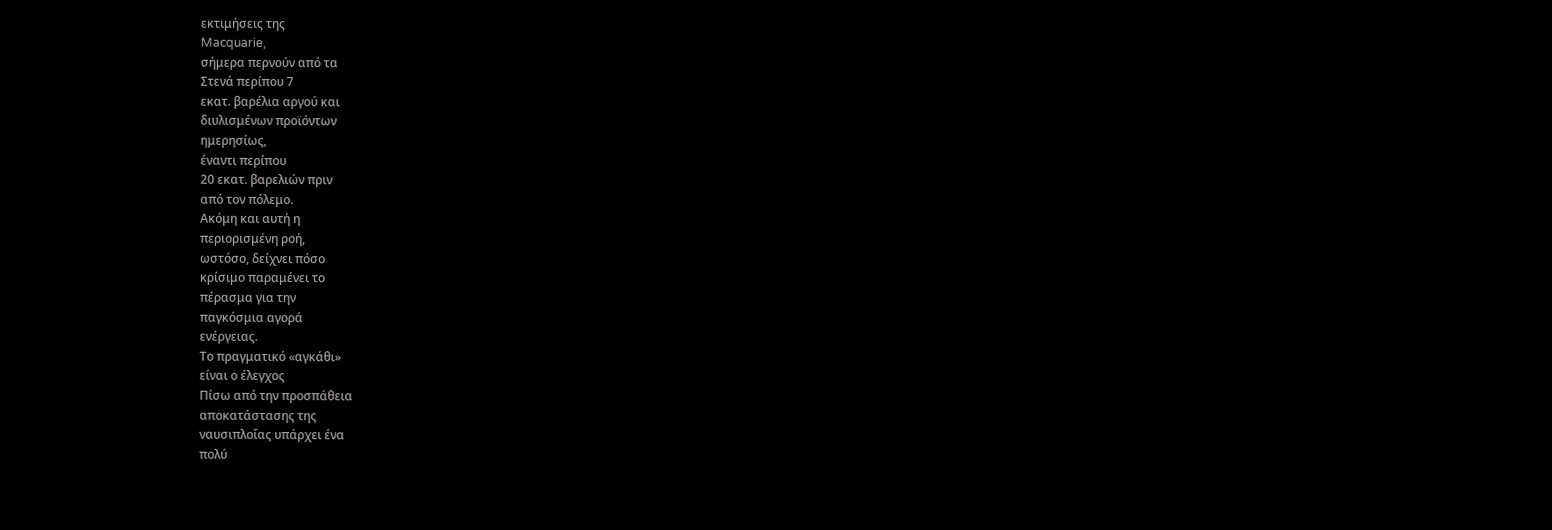εκτιμήσεις της
Macquarie,
σήμερα περνούν από τα
Στενά περίπου 7
εκατ. βαρέλια αργού και
διυλισμένων προϊόντων
ημερησίως,
έναντι περίπου
20 εκατ. βαρελιών πριν
από τον πόλεμο.
Ακόμη και αυτή η
περιορισμένη ροή,
ωστόσο, δείχνει πόσο
κρίσιμο παραμένει το
πέρασμα για την
παγκόσμια αγορά
ενέργειας.
Το πραγματικό «αγκάθι»
είναι ο έλεγχος
Πίσω από την προσπάθεια
αποκατάστασης της
ναυσιπλοΐας υπάρχει ένα
πολύ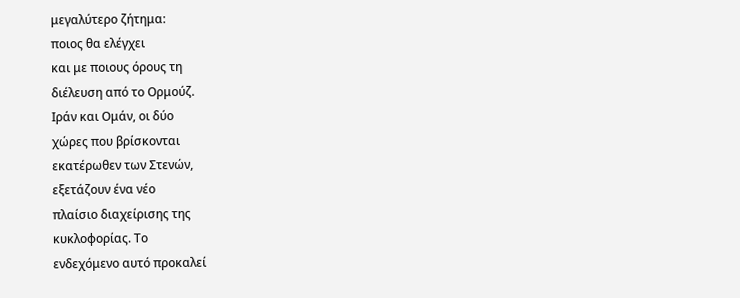μεγαλύτερο ζήτημα:
ποιος θα ελέγχει
και με ποιους όρους τη
διέλευση από το Ορμούζ.
Ιράν και Ομάν, οι δύο
χώρες που βρίσκονται
εκατέρωθεν των Στενών,
εξετάζουν ένα νέο
πλαίσιο διαχείρισης της
κυκλοφορίας. Το
ενδεχόμενο αυτό προκαλεί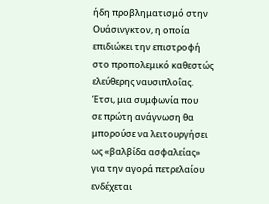ήδη προβληματισμό στην
Ουάσινγκτον, η οποία
επιδιώκει την επιστροφή
στο προπολεμικό καθεστώς
ελεύθερης ναυσιπλοΐας.
Έτσι, μια συμφωνία που
σε πρώτη ανάγνωση θα
μπορούσε να λειτουργήσει
ως «βαλβίδα ασφαλείας»
για την αγορά πετρελαίου
ενδέχεται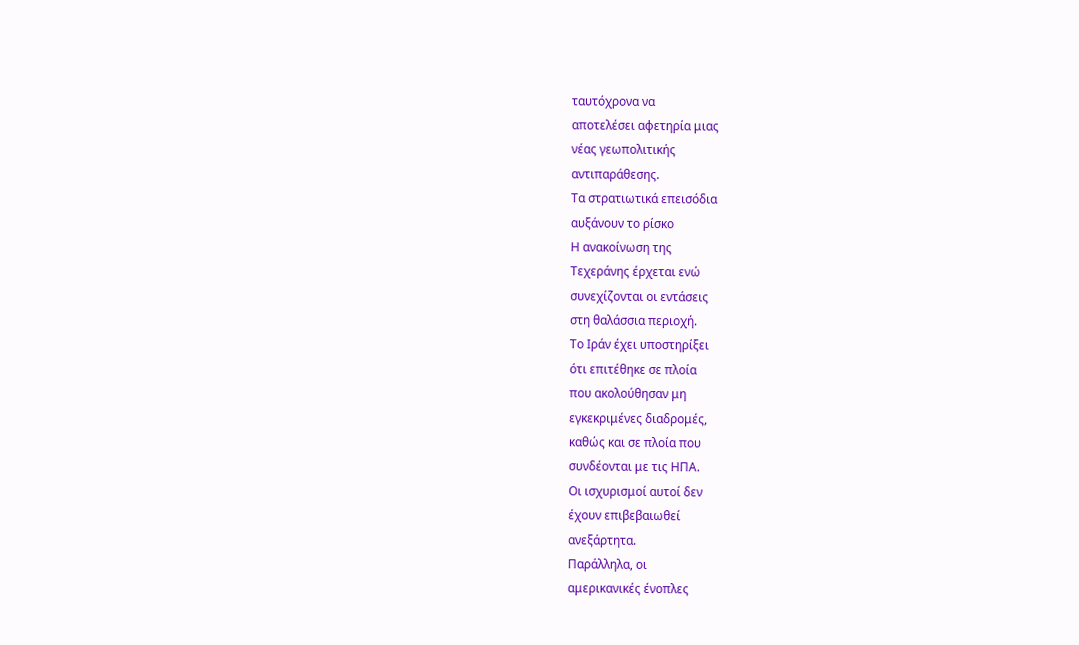ταυτόχρονα να
αποτελέσει αφετηρία μιας
νέας γεωπολιτικής
αντιπαράθεσης.
Τα στρατιωτικά επεισόδια
αυξάνουν το ρίσκο
Η ανακοίνωση της
Τεχεράνης έρχεται ενώ
συνεχίζονται οι εντάσεις
στη θαλάσσια περιοχή.
Το Ιράν έχει υποστηρίξει
ότι επιτέθηκε σε πλοία
που ακολούθησαν μη
εγκεκριμένες διαδρομές,
καθώς και σε πλοία που
συνδέονται με τις ΗΠΑ.
Οι ισχυρισμοί αυτοί δεν
έχουν επιβεβαιωθεί
ανεξάρτητα.
Παράλληλα, οι
αμερικανικές ένοπλες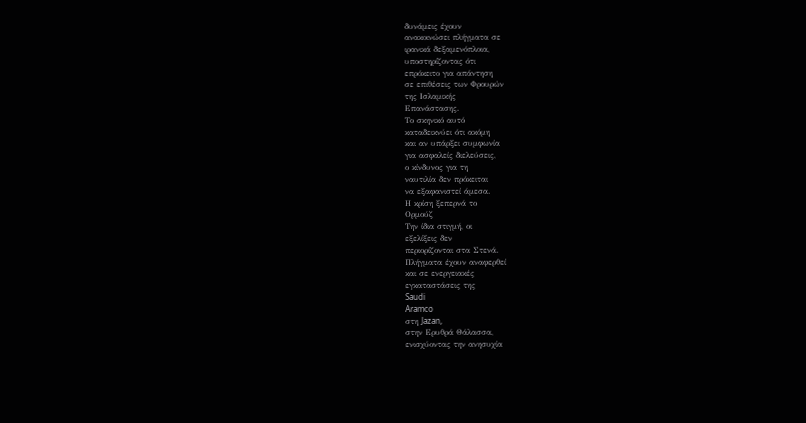δυνάμεις έχουν
ανακοινώσει πλήγματα σε
ιρανικά δεξαμενόπλοια,
υποστηρίζοντας ότι
επρόκειτο για απάντηση
σε επιθέσεις των Φρουρών
της Ισλαμικής
Επανάστασης.
Το σκηνικό αυτό
καταδεικνύει ότι ακόμη
και αν υπάρξει συμφωνία
για ασφαλείς διελεύσεις,
ο κίνδυνος για τη
ναυτιλία δεν πρόκειται
να εξαφανιστεί άμεσα.
Η κρίση ξεπερνά το
Ορμούζ
Την ίδια στιγμή, οι
εξελίξεις δεν
περιορίζονται στα Στενά.
Πλήγματα έχουν αναφερθεί
και σε ενεργειακές
εγκαταστάσεις της
Saudi
Aramco
στη Jazan,
στην Ερυθρά Θάλασσα,
ενισχύοντας την ανησυχία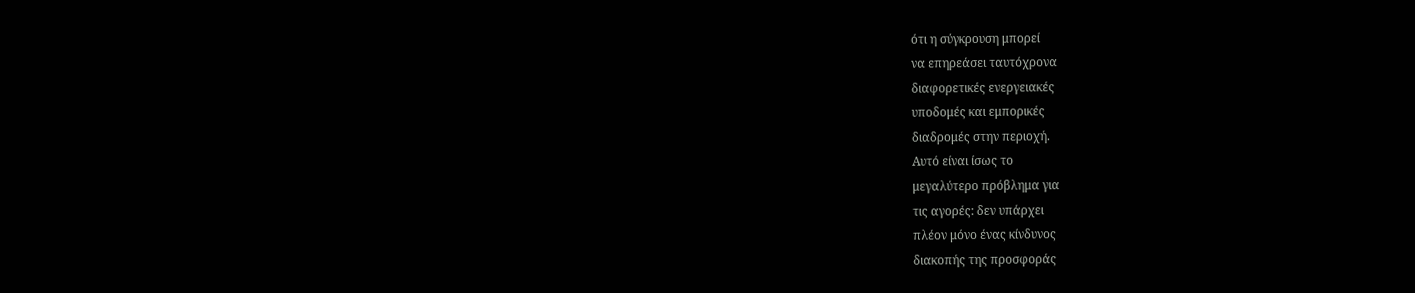ότι η σύγκρουση μπορεί
να επηρεάσει ταυτόχρονα
διαφορετικές ενεργειακές
υποδομές και εμπορικές
διαδρομές στην περιοχή.
Αυτό είναι ίσως το
μεγαλύτερο πρόβλημα για
τις αγορές: δεν υπάρχει
πλέον μόνο ένας κίνδυνος
διακοπής της προσφοράς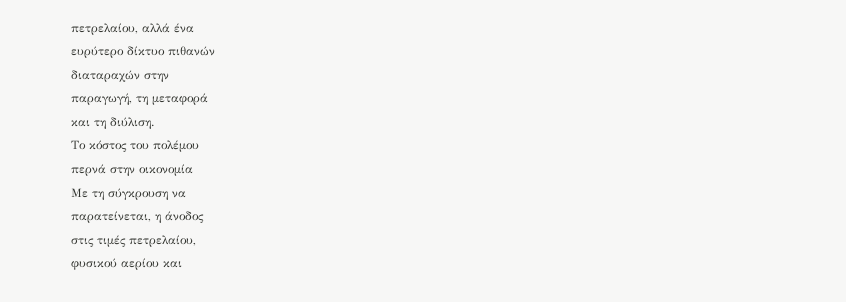πετρελαίου, αλλά ένα
ευρύτερο δίκτυο πιθανών
διαταραχών στην
παραγωγή, τη μεταφορά
και τη διύλιση.
Το κόστος του πολέμου
περνά στην οικονομία
Με τη σύγκρουση να
παρατείνεται, η άνοδος
στις τιμές πετρελαίου,
φυσικού αερίου και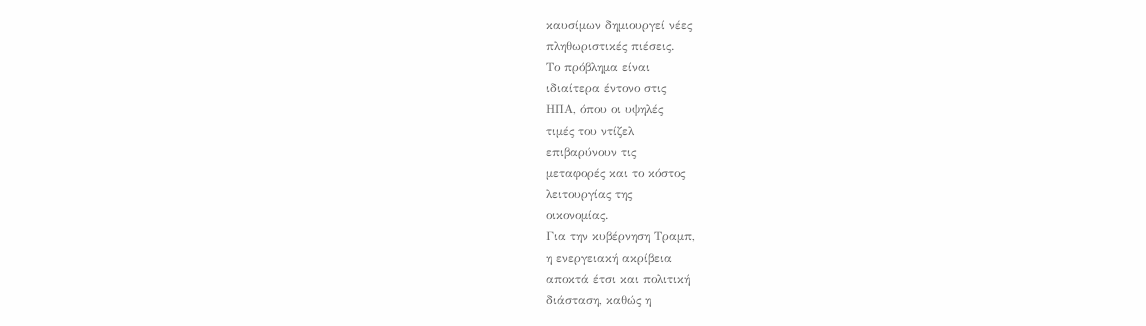καυσίμων δημιουργεί νέες
πληθωριστικές πιέσεις.
Το πρόβλημα είναι
ιδιαίτερα έντονο στις
ΗΠΑ, όπου οι υψηλές
τιμές του ντίζελ
επιβαρύνουν τις
μεταφορές και το κόστος
λειτουργίας της
οικονομίας.
Για την κυβέρνηση Τραμπ,
η ενεργειακή ακρίβεια
αποκτά έτσι και πολιτική
διάσταση, καθώς η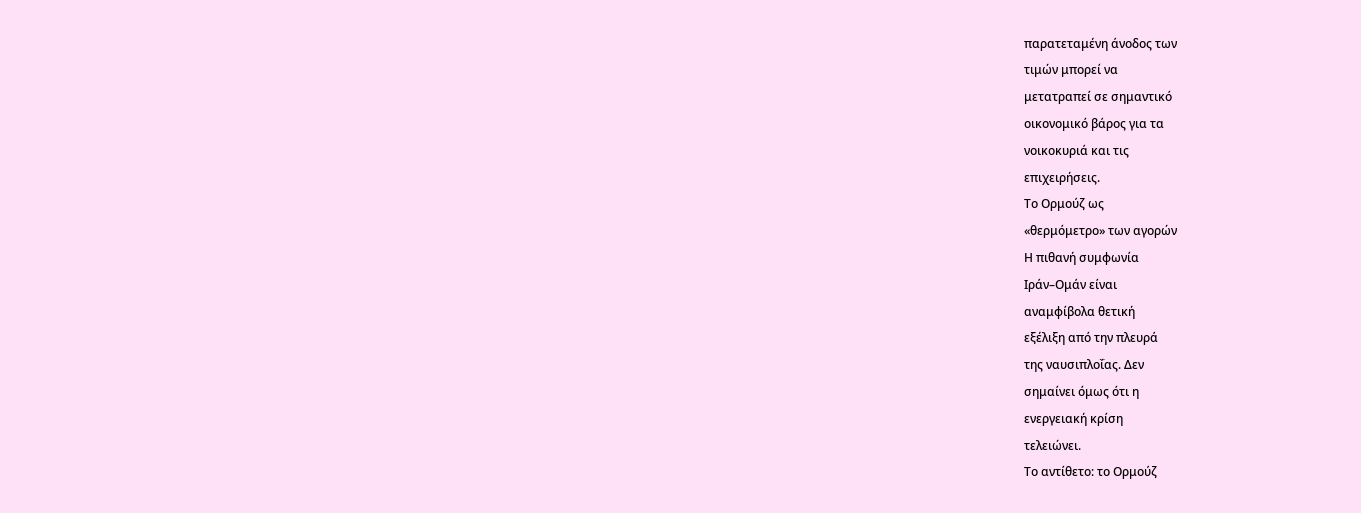παρατεταμένη άνοδος των
τιμών μπορεί να
μετατραπεί σε σημαντικό
οικονομικό βάρος για τα
νοικοκυριά και τις
επιχειρήσεις.
Το Ορμούζ ως
«θερμόμετρο» των αγορών
Η πιθανή συμφωνία
Ιράν–Ομάν είναι
αναμφίβολα θετική
εξέλιξη από την πλευρά
της ναυσιπλοΐας. Δεν
σημαίνει όμως ότι η
ενεργειακή κρίση
τελειώνει.
Το αντίθετο: το Ορμούζ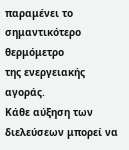παραμένει το
σημαντικότερο θερμόμετρο
της ενεργειακής αγοράς.
Κάθε αύξηση των
διελεύσεων μπορεί να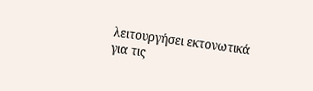λειτουργήσει εκτονωτικά
για τις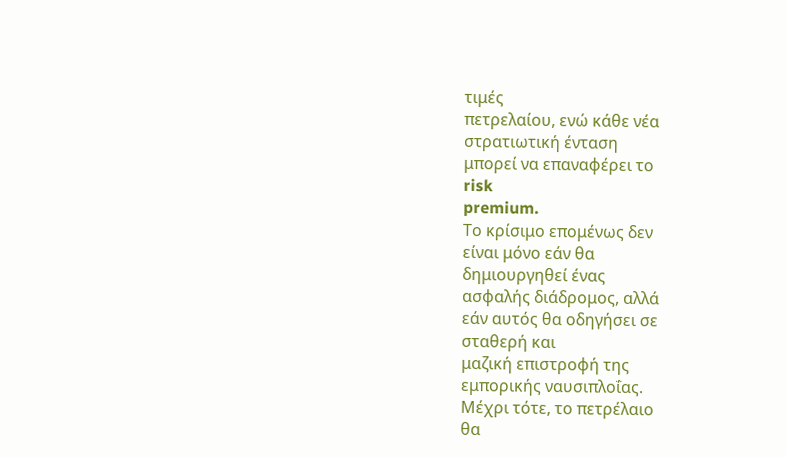τιμές
πετρελαίου, ενώ κάθε νέα
στρατιωτική ένταση
μπορεί να επαναφέρει το
risk
premium.
Το κρίσιμο επομένως δεν
είναι μόνο εάν θα
δημιουργηθεί ένας
ασφαλής διάδρομος, αλλά
εάν αυτός θα οδηγήσει σε
σταθερή και
μαζική επιστροφή της
εμπορικής ναυσιπλοΐας.
Μέχρι τότε, το πετρέλαιο
θα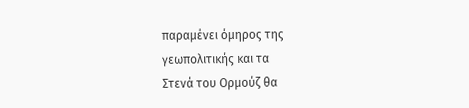παραμένει όμηρος της
γεωπολιτικής και τα
Στενά του Ορμούζ θα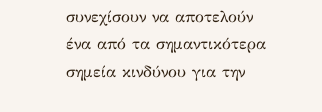συνεχίσουν να αποτελούν
ένα από τα σημαντικότερα
σημεία κινδύνου για την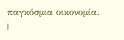παγκόσμια οικονομία.
|